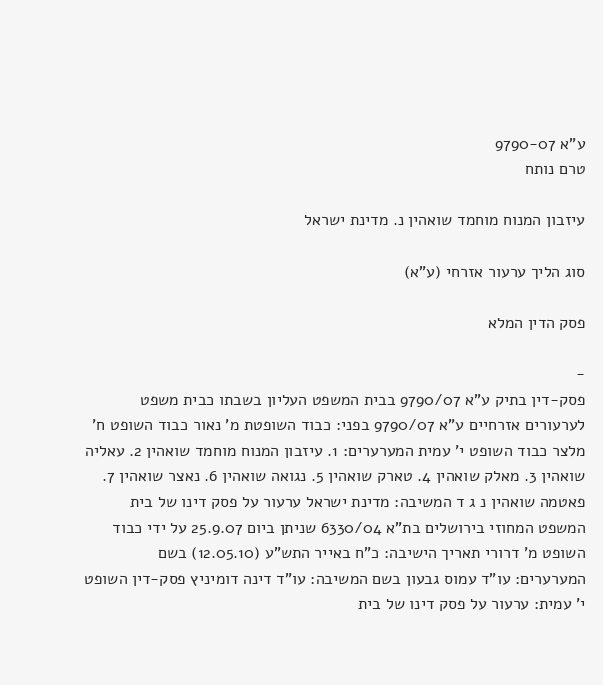ע"א 9790-07
טרם נותח

עיזבון המנוח מוחמד שואהין נ. מדינת ישראל

סוג הליך ערעור אזרחי (ע"א)

פסק הדין המלא

-
פסק-דין בתיק ע"א 9790/07 בבית המשפט העליון בשבתו כבית משפט לערעורים אזרחיים ע"א 9790/07 בפני: כבוד השופטת מ' נאור כבוד השופט ח' מלצר כבוד השופט י' עמית המערערים: 1. עיזבון המנוח מוחמד שואהין 2. עאליה שואהין 3. מאלק שואהין 4. טארק שואהין 5. נגואה שואהין 6. נאצר שואהין 7. פאטמה שואהין נ ג ד המשיבה: מדינת ישראל ערעור על פסק דינו של בית המשפט המחוזי בירושלים בת"א 6330/04 שניתן ביום 25.9.07 על ידי כבוד השופט מ' דרורי תאריך הישיבה: כ"ח באייר התש"ע (12.05.10) בשם המערערים: עו"ד עמוס גבעון בשם המשיבה: עו"ד דינה דומיניץ פסק-דין השופט י' עמית: ערעור על פסק דינו של בית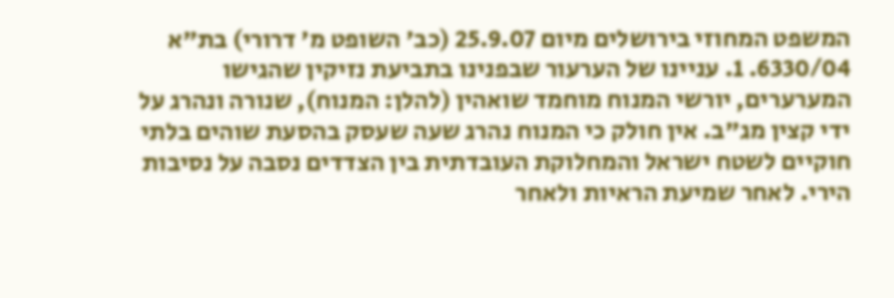המשפט המחוזי בירושלים מיום 25.9.07 (כב' השופט מ' דרורי) בת"א 6330/04. 1. עניינו של הערעור שבפנינו בתביעת נזיקין שהגישו המערערים, יורשי המנוח מוחמד שואהין (להלן: המנוח), שנורה ונהרג על ידי קצין מג"ב. אין חולק כי המנוח נהרג שעה שעסק בהסעת שוהים בלתי חוקיים לשטח ישראל והמחלוקת העובדתית בין הצדדים נסבה על נסיבות הירי. לאחר שמיעת הראיות ולאחר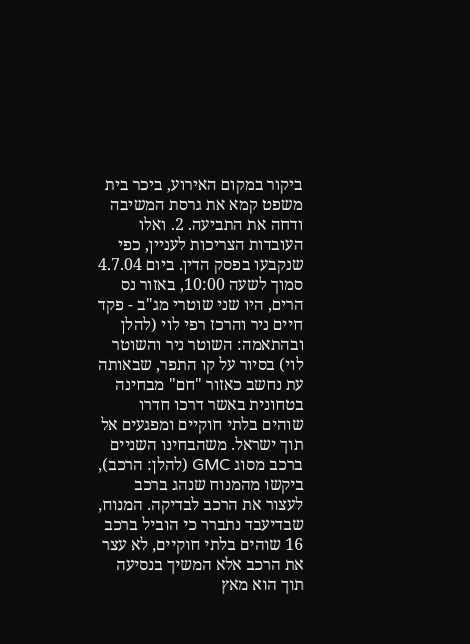ביקור במקום האירוע, ביכר בית משפט קמא את גרסת המשיבה ודחה את התביעה. 2. ואלו העובדות הצריכות לעניין, כפי שנקבעו בפסק הדין. ביום 4.7.04 סמוך לשעה 10:00, באזור נס הרים, היו שני שוטרי מג"ב - פקד חיים ניר והרכז רפי לוי (להלן ובהתאמה: השוטר ניר והשוטר לוי) בסיור על קו התפר, שבאותה עת נחשב כאזור "חם" מבחינה בטחונית באשר דרכו חדרו שוהים בלתי חוקיים ומפגעים אל תוך ישראל. משהבחינו השניים ברכב מסוג GMC (להלן: הרכב), ביקשו מהמנוח שנהג ברכב לעצור את הרכב לבדיקה. המנוח, שבדיעבד נתברר כי הוביל ברכב 16 שוהים בלתי חוקיים, לא עצר את הרכב אלא המשיך בנסיעה תוך הוא מאץ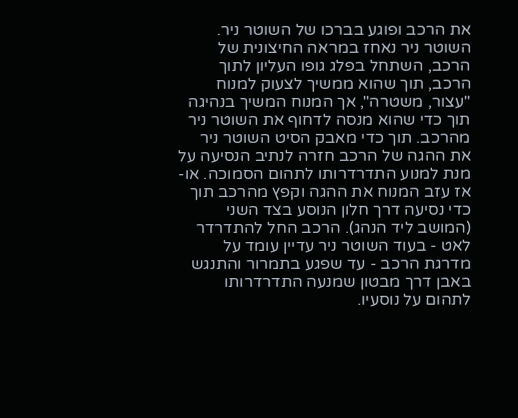את הרכב ופוגע בברכו של השוטר ניר. השוטר ניר נאחז במראה החיצונית של הרכב, השתחל בפלג גופו העליון לתוך הרכב, תוך שהוא ממשיך לצעוק למנוח "עצור, משטרה", אך המנוח המשיך בנהיגה תוך כדי שהוא מנסה לדחוף את השוטר ניר מהרכב. תוך כדי מאבק הסיט השוטר ניר את ההגה של הרכב חזרה לנתיב הנסיעה על מנת למנוע התדרדרותו לתהום הסמוכה. או-אז עזב המנוח את ההגה וקפץ מהרכב תוך כדי נסיעה דרך חלון הנוסע בצד השני (המושב ליד הנהג). הרכב החל להתדרדר לאט - בעוד השוטר ניר עדיין עומד על מדרגת הרכב - עד שפגע בתמרור והתנגש באבן דרך מבטון שמנעה התדרדרותו לתהום על נוסעיו.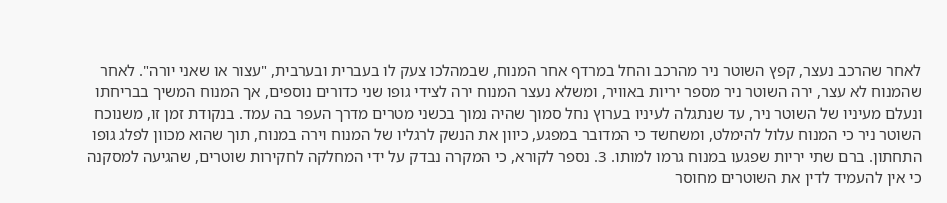לאחר שהרכב נעצר, קפץ השוטר ניר מהרכב והחל במרדף אחר המנוח, שבמהלכו צעק לו בעברית ובערבית, "עצור או שאני יורה". לאחר שהמנוח לא עצר, ירה השוטר ניר מספר יריות באוויר, ומשלא נעצר המנוח ירה לצידי גופו שני כדורים נוספים, אך המנוח המשיך בבריחתו ונעלם מעיניו של השוטר ניר, עד שנתגלה לעיניו בערוץ נחל סמוך שהיה נמוך בכשני מטרים מדרך העפר בה עמד. בנקודת זמן זו, משנוכח השוטר ניר כי המנוח עלול להימלט, ומשחשד כי המדובר במפגע, כיוון את הנשק לרגליו של המנוח וירה במנוח, תוך שהוא מכוון לפלג גופו התחתון. ברם שתי יריות שפגעו במנוח גרמו למותו. 3. נספר לקורא, כי המקרה נבדק על ידי המחלקה לחקירות שוטרים, שהגיעה למסקנה כי אין להעמיד לדין את השוטרים מחוסר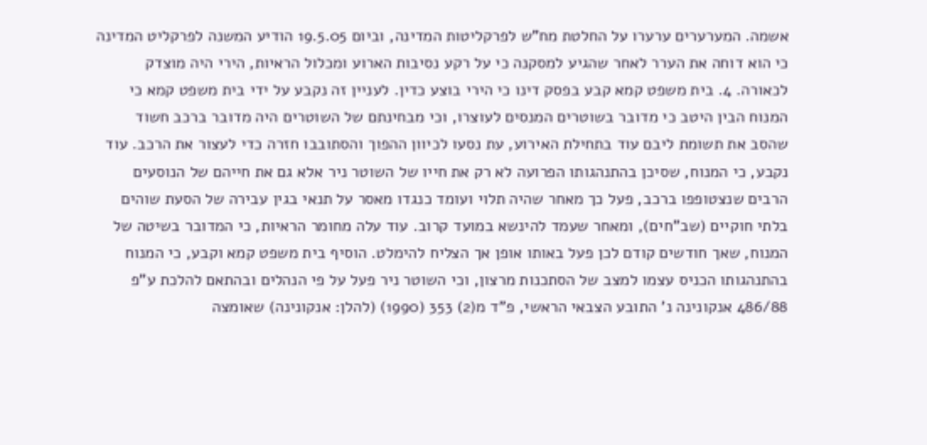אשמה. המערערים ערערו על החלטת מח"ש לפרקליטות המדינה, וביום 19.5.05 הודיע המשנה לפרקליט המדינה כי הוא דוחה את הערר לאחר שהגיע למסקנה כי על רקע נסיבות הארוע ומכלול הראיות, הירי היה מוצדק לכאורה. 4. בית משפט קמא קבע בפסק דינו כי הירי בוצע כדין. לעניין זה נקבע על ידי בית משפט קמא כי המנוח הבין היטב כי מדובר בשוטרים המנסים לעוצרו, וכי מבחינתם של השוטרים היה מדובר ברכב חשוד שהסב את תשומת ליבם עוד בתחילת האירוע, עת נסעו לכיוון ההפוך והסתובבו חזרה כדי לעצור את הרכב. עוד נקבע, כי המנוח, שסיכן בהתנהגותו הפרועה לא רק את חייו של השוטר ניר אלא גם את חייהם של הנוסעים הרבים שנצטופפו ברכב, פעל כך מאחר שהיה תלוי ועומד כנגדו מאסר על תנאי בגין עבירה של הסעת שוהים בלתי חוקיים (שב"חים), ומאחר שעמד להינשא במועד קרוב. עוד עלה מחומר הראיות, כי המדובר בשיטה של המנוח, שאך חודשים קודם לכן פעל באותו אופן אך הצליח להימלט. הוסיף בית משפט קמא וקבע, כי המנוח בהתנהגותו הכניס עצמו למצב של הסתכנות מרצון, וכי השוטר ניר פעל על פי הנהלים ובהתאם להלכת ע"פ 486/88 אנקונינה נ' התובע הצבאי הראשי, פ"ד מ(2) 353 (1990) (להלן: אנקונינה) שאומצה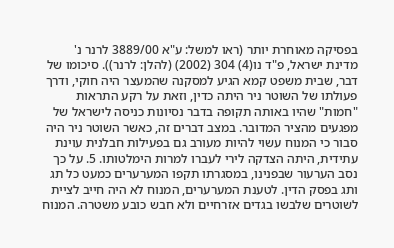בפסיקה מאוחרת יותר (ראו למשל: ע"א 3889/00 לרנר נ' מדינת ישראל, פ"ד נו(4) 304 (2002) (להלן: לרנר)). סיכומו של דבר, שבית משפט קמא הגיע למסקנה שהמעצר היה חוקי, ודרך פעולתו של השוטר ניר היתה כדין, וזאת על רקע התראות "חמות" שהיו באותה תקופה בדבר נסיונות כניסה לישראל של מפגעים מהציר המדובר. במצב דברים זה, כאשר השוטר ניר היה סבור כי המנוח עשוי להיות מעורב גם בפעילות חבלנית עוינת עתידית, היתה הצדקה לירי לעברו למרות הימלטותו. 5. על כך נסב הערעור שבפנינו, במסגרתו תקפו המערערים כמעט כל תג ותג בפסק הדין. לטענת המערערים, המנוח לא היה חייב לציית לשוטרים שלבשו בגדים אזרחיים ולא חבש כובע משטרה. המנוח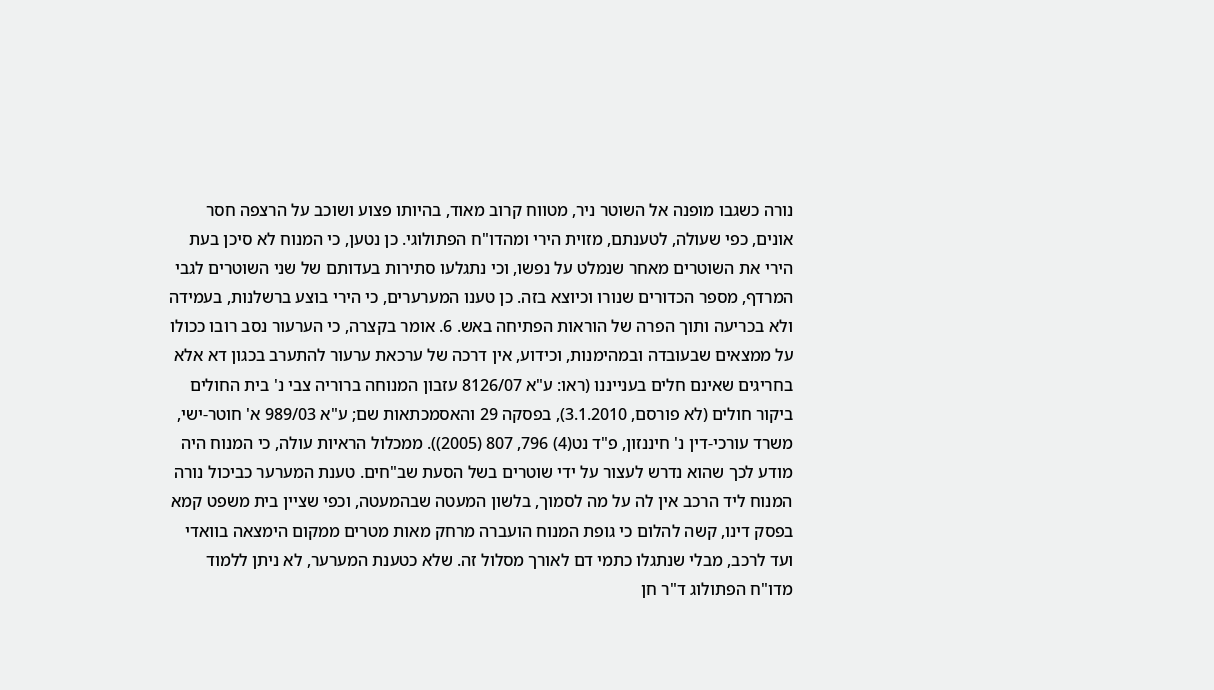נורה כשגבו מופנה אל השוטר ניר, מטווח קרוב מאוד, בהיותו פצוע ושוכב על הרצפה חסר אונים, כפי שעולה, לטענתם, מזוית הירי ומהדו"ח הפתולוגי. כן נטען, כי המנוח לא סיכן בעת הירי את השוטרים מאחר שנמלט על נפשו, וכי נתגלעו סתירות בעדותם של שני השוטרים לגבי המרדף, מספר הכדורים שנורו וכיוצא בזה. כן טענו המערערים, כי הירי בוצע ברשלנות, בעמידה ולא בכריעה ותוך הפרה של הוראות הפתיחה באש. 6. אומר בקצרה, כי הערעור נסב רובו ככולו על ממצאים שבעובדה ובמהימנות, וכידוע, אין דרכה של ערכאת ערעור להתערב בכגון דא אלא בחריגים שאינם חלים בענייננו (ראו: ע"א 8126/07 עזבון המנוחה ברוריה צבי נ' בית החולים ביקור חולים (לא פורסם, 3.1.2010), בפסקה 29 והאסמכתאות שם; ע"א 989/03 א' חוטר-ישי, משרד עורכי-דין נ' חיננזון, פ"ד נט(4) 796, 807 (2005)). ממכלול הראיות עולה, כי המנוח היה מודע לכך שהוא נדרש לעצור על ידי שוטרים בשל הסעת שב"חים. טענת המערער כביכול נורה המנוח ליד הרכב אין לה על מה לסמוך, בלשון המעטה שבהמעטה, וכפי שציין בית משפט קמא בפסק דינו, קשה להלום כי גופת המנוח הועברה מרחק מאות מטרים ממקום הימצאה בוואדי ועד לרכב, מבלי שנתגלו כתמי דם לאורך מסלול זה. שלא כטענת המערער, לא ניתן ללמוד מדו"ח הפתולוג ד"ר חן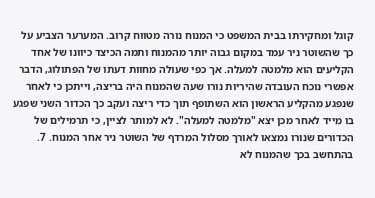קוגל ומחקירתו בבית המשפט כי המנוח נורה מטווח קרוב. המערער הצביע על כך שהשוטר ניר עמד במקום גבוה יותר מהמנוח ותמה הכיצד כיוונו של אחד הקליעים הוא מלמטה למעלה. אך כפי שעולה מחוות דעתו של הפתולוג, הדבר אפשרי נוכח העובדה שהיריות נורו שעה שהמנוח היה בריצה, וייתכן כי לאחר שנפגע מהקליע הראשון הוא השתופף תוך כדי ריצה ועקב כך הכדור השני שפגע בו מייד לאחר מכן יצא "מלמטה למעלה". לא למותר לציין, כי תרמילים של הכדורים שנורו נמצאו לאורך מסלול המרדף של השוטר ניר אחר המנוח. 7. בהתחשב בכך שהמנוח לא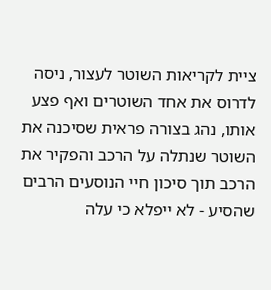ציית לקריאות השוטר לעצור, ניסה לדרוס את אחד השוטרים ואף פצע אותו, נהג בצורה פראית שסיכנה את השוטר שנתלה על הרכב והפקיר את הרכב תוך סיכון חיי הנוסעים הרבים שהסיע - לא ייפלא כי עלה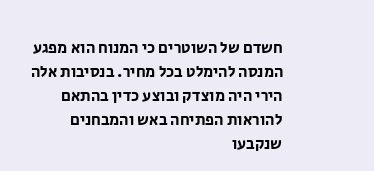חשדם של השוטרים כי המנוח הוא מפגע המנסה להימלט בכל מחיר. בנסיבות אלה הירי היה מוצדק ובוצע כדין בהתאם להוראות הפתיחה באש והמבחנים שנקבעו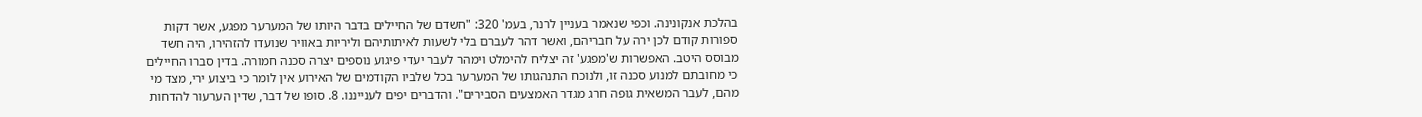בהלכת אנקונינה. וכפי שנאמר בעניין לרנר, בעמ' 320: "חשדם של החיילים בדבר היותו של המערער מפגע, אשר דקות ספורות קודם לכן ירה על חבריהם, ואשר דהר לעברם בלי לשעות לאיתותיהם וליריות באוויר שנועדו להזהירו, היה חשד מבוסס היטב. האפשרות ש'מפגע' זה יצליח להימלט וימהר לעבר יעדי פיגוע נוספים יצרה סכנה חמורה. בדין סברו החיילים כי מחובתם למנוע סכנה זו, ולנוכח התנהגותו של המערער בכל שלביו הקודמים של האירוע אין לומר כי ביצוע ירי, מצד מי מהם, לעבר המשאית גופה חרג מגדר האמצעים הסבירים". והדברים יפים לענייננו. 8. סופו של דבר, שדין הערעור להדחות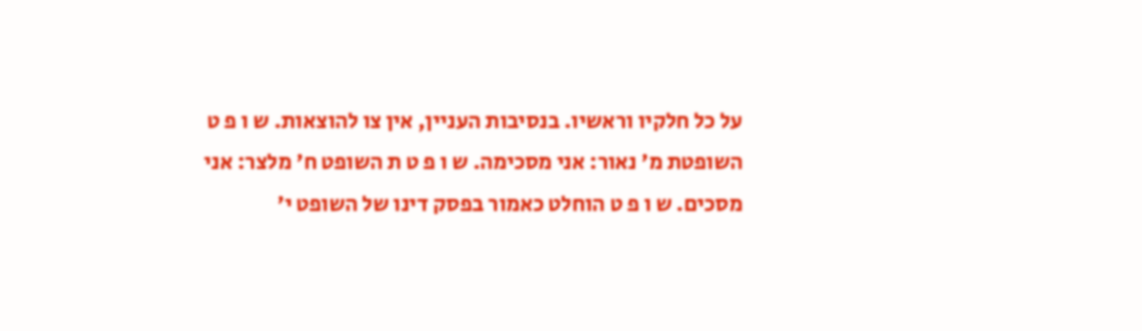על כל חלקיו וראשיו. בנסיבות העניין, אין צו להוצאות. ש ו פ ט השופטת מ' נאור: אני מסכימה. ש ו פ ט ת השופט ח' מלצר: אני מסכים. ש ו פ ט הוחלט כאמור בפסק דינו של השופט י'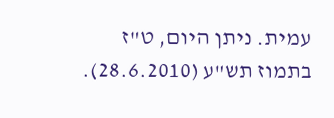עמית. ניתן היום, ט"ז בתמוז תש"ע (28.6.2010).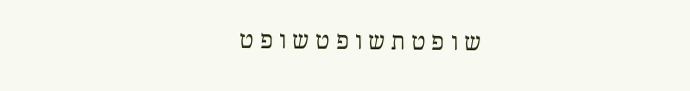ש ו פ ט ת ש ו פ ט ש ו פ ט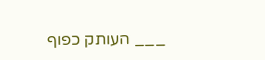___ העותק כפוף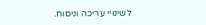לשינויי עריכה וניסוח.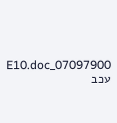07097900_E10.doc עכב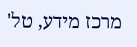מרכז מידע, טל'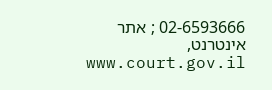02-6593666 ; אתר אינטרנט, www.court.gov.il